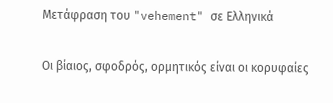Μετάφραση του "vehement" σε Ελληνικά

Οι βίαιος, σφοδρός, ορμητικός είναι οι κορυφαίες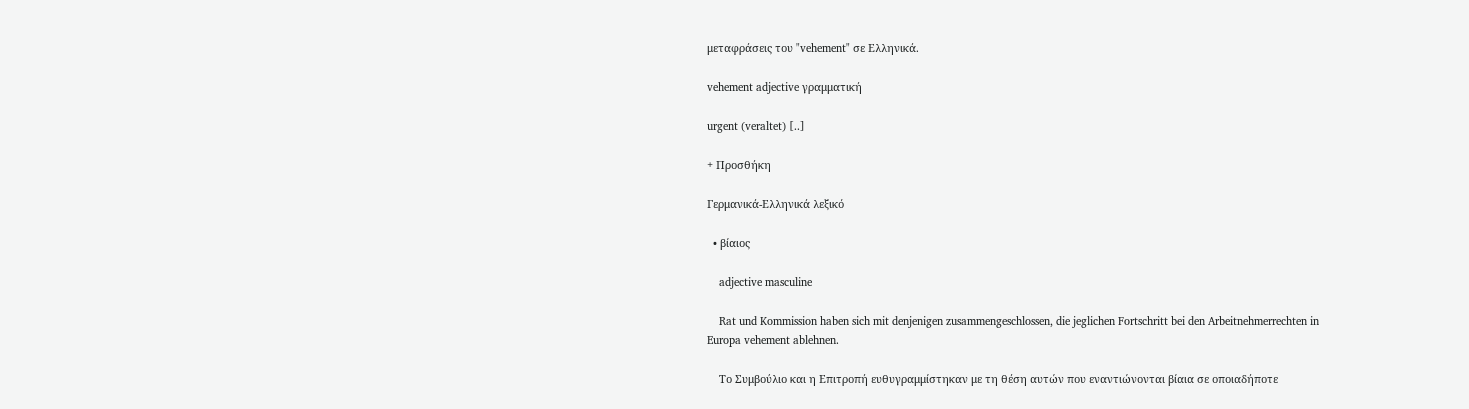μεταφράσεις του "vehement" σε Ελληνικά.

vehement adjective γραμματική

urgent (veraltet) [..]

+ Προσθήκη

Γερμανικά-Ελληνικά λεξικό

  • βίαιος

    adjective masculine

    Rat und Kommission haben sich mit denjenigen zusammengeschlossen, die jeglichen Fortschritt bei den Arbeitnehmerrechten in Europa vehement ablehnen.

    Το Συμβούλιο και η Επιτροπή ευθυγραμμίστηκαν με τη θέση αυτών που εναντιώνονται βίαια σε οποιαδήποτε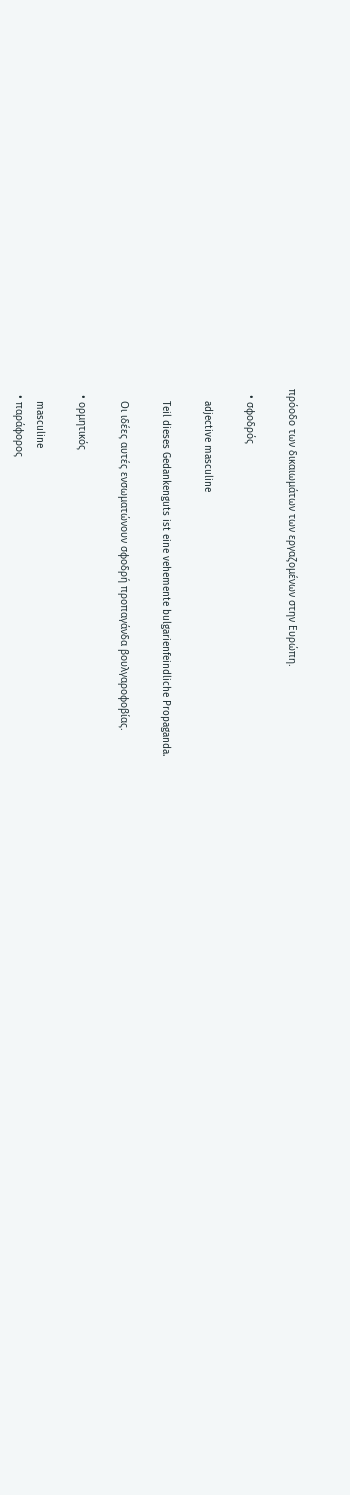πρόοδο των δικαιωμάτων των εργαζομένων στην Ευρώπη.

  • σφοδρός

    adjective masculine

    Teil dieses Gedankenguts ist eine vehemente bulgarienfeindliche Propaganda.

    Οι ιδέες αυτές ενσωματώνουν σφοδρή προπαγάνδα βουλγαροφοβίας.

  • ορμητικός

    masculine
  • παράφορος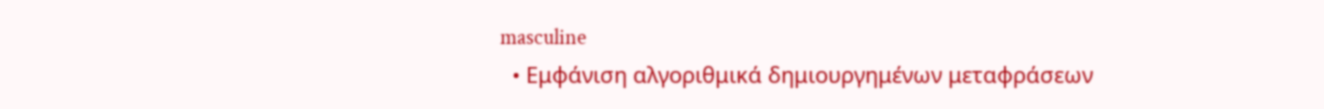masculine
  • Εμφάνιση αλγοριθμικά δημιουργημένων μεταφράσεων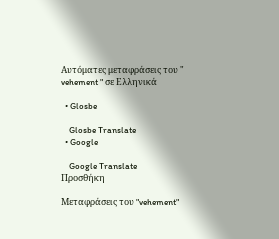Αυτόματες μεταφράσεις του " vehement " σε Ελληνικά

  • Glosbe

    Glosbe Translate
  • Google

    Google Translate
Προσθήκη

Μεταφράσεις του "vehement"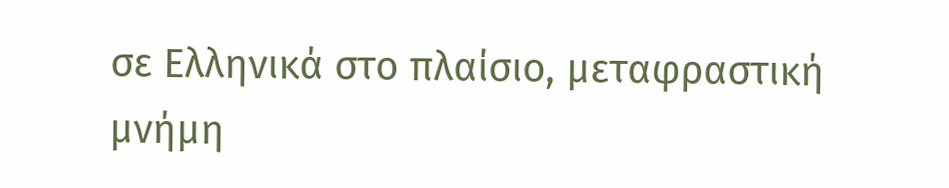σε Ελληνικά στο πλαίσιο, μεταφραστική μνήμη